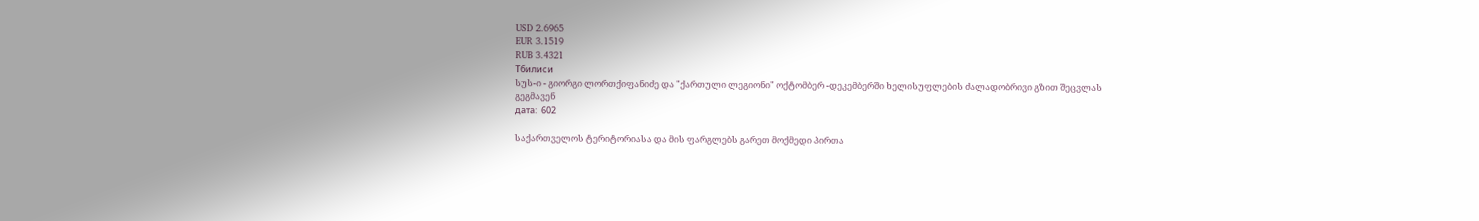USD 2.6965
EUR 3.1519
RUB 3.4321
Тбилиси
სუს-ი - გიორგი ლორთქიფანიძე და "ქართული ლეგიონი" ოქტომბერ -დეკემბერში ხელისუფლების ძალადობრივი გზით შეცვლას გეგმავენ
дата:  602

საქართველოს ტერიტორიასა და მის ფარგლებს გარეთ მოქმედი პირთა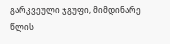გარკვეული ჯგუფი, მიმდინარე წლის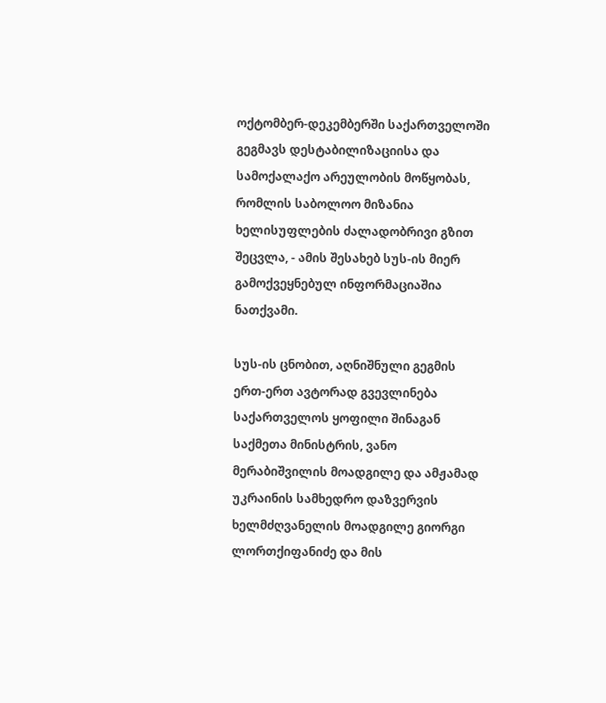ოქტომბერ-დეკემბერში საქართველოში გეგმავს დესტაბილიზაციისა და სამოქალაქო არეულობის მოწყობას, რომლის საბოლოო მიზანია ხელისუფლების ძალადობრივი გზით შეცვლა, - ამის შესახებ სუს-ის მიერ გამოქვეყნებულ ინფორმაციაშია ნათქვამი.

სუს-ის ცნობით, აღნიშნული გეგმის ერთ-ერთ ავტორად გვევლინება საქართველოს ყოფილი შინაგან საქმეთა მინისტრის, ვანო მერაბიშვილის მოადგილე და ამჟამად უკრაინის სამხედრო დაზვერვის ხელმძღვანელის მოადგილე გიორგი ლორთქიფანიძე და მის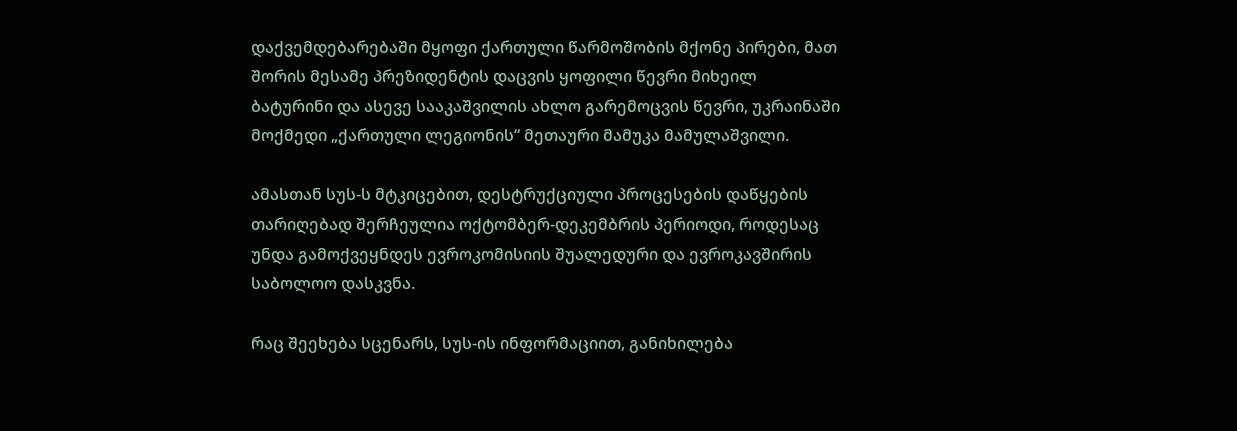დაქვემდებარებაში მყოფი ქართული წარმოშობის მქონე პირები, მათ შორის მესამე პრეზიდენტის დაცვის ყოფილი წევრი მიხეილ ბატურინი და ასევე სააკაშვილის ახლო გარემოცვის წევრი, უკრაინაში მოქმედი „ქართული ლეგიონის“ მეთაური მამუკა მამულაშვილი.

ამასთან სუს-ს მტკიცებით, დესტრუქციული პროცესების დაწყების თარიღებად შერჩეულია ოქტომბერ-დეკემბრის პერიოდი, როდესაც უნდა გამოქვეყნდეს ევროკომისიის შუალედური და ევროკავშირის საბოლოო დასკვნა.

რაც შეეხება სცენარს, სუს-ის ინფორმაციით, განიხილება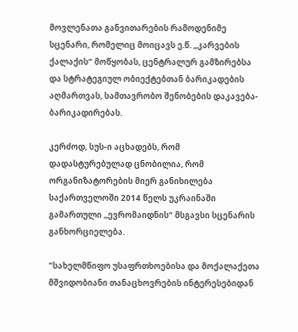მოვლენათა განვითარების რამოდენიმე სცენარი, რომელიც მოიცავს ე.წ. „კარვების ქალაქის“ მოწყობას, ცენტრალურ გამზირებსა და სტრატეგიულ ობიექტებთან ბარიკადების აღმართვას, სამთავრობო შენობების დაკავება-ბარიკადირებას.

კერძოდ, სუს-ი აცხადებს, რომ დადასტურებულად ცნობილია, რომ ორგანიზატორების მიერ განიხილება საქართველოში 2014 წელს უკრაინაში გამართული ,,ევრომაიდნის“ მსგავსი სცენარის განხორციელება.

"სახელმწიფო უსაფრთხოებისა და მოქალაქეთა მშვიდობიანი თანაცხოვრების ინტერესებიდან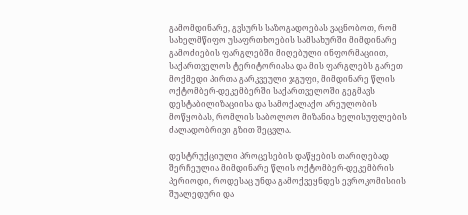გამომდინარე, გვსურს საზოგადოებას ვაცნობოთ, რომ სახელმწიფო უსაფრთხოების სამსახურში მიმდინარე გამოძიების ფარგლებში მიღებული ინფორმაციით, საქართველოს ტერიტორიასა და მის ფარგლებს გარეთ მოქმედი პირთა გარკვეული ჯგუფი, მიმდინარე წლის ოქტომბერ-დეკემბერში საქართველოში გეგმავს დესტაბილიზაციისა და სამოქალაქო არეულობის მოწყობას, რომლის საბოლოო მიზანია ხელისუფლების ძალადობრივი გზით შეცვლა.

დესტრუქციული პროცესების დაწყების თარიღებად შერჩეულია მიმდინარე წლის ოქტომბერ-დეკემბრის პერიოდი, როდესაც უნდა გამოქვეყნდეს ევროკომისიის შუალედური და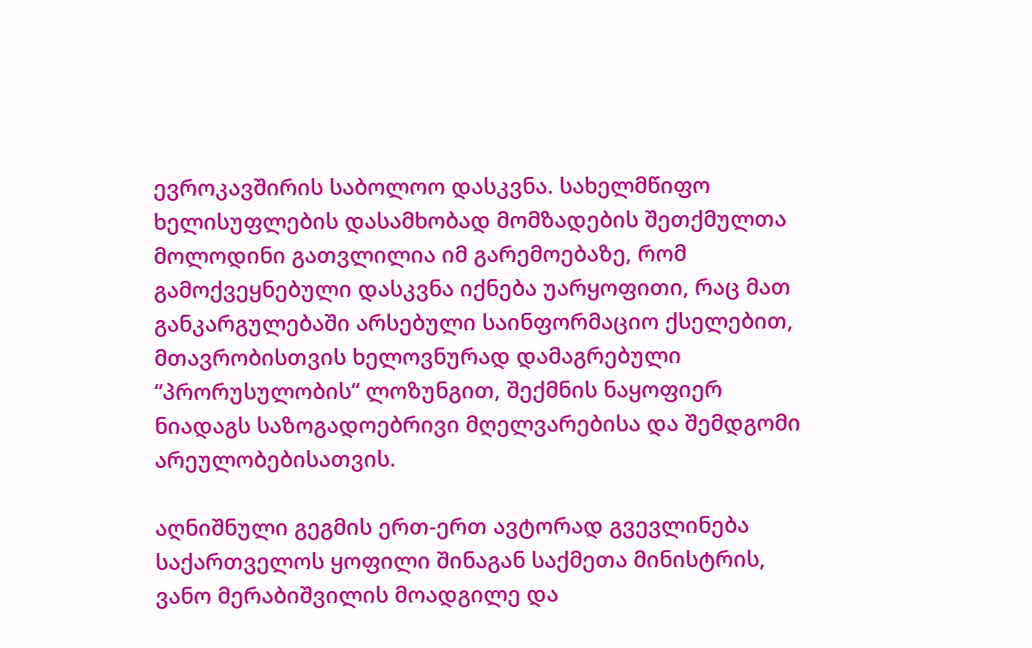ევროკავშირის საბოლოო დასკვნა. სახელმწიფო ხელისუფლების დასამხობად მომზადების შეთქმულთა მოლოდინი გათვლილია იმ გარემოებაზე, რომ გამოქვეყნებული დასკვნა იქნება უარყოფითი, რაც მათ განკარგულებაში არსებული საინფორმაციო ქსელებით, მთავრობისთვის ხელოვნურად დამაგრებული “პრორუსულობის“ ლოზუნგით, შექმნის ნაყოფიერ ნიადაგს საზოგადოებრივი მღელვარებისა და შემდგომი არეულობებისათვის.

აღნიშნული გეგმის ერთ-ერთ ავტორად გვევლინება საქართველოს ყოფილი შინაგან საქმეთა მინისტრის, ვანო მერაბიშვილის მოადგილე და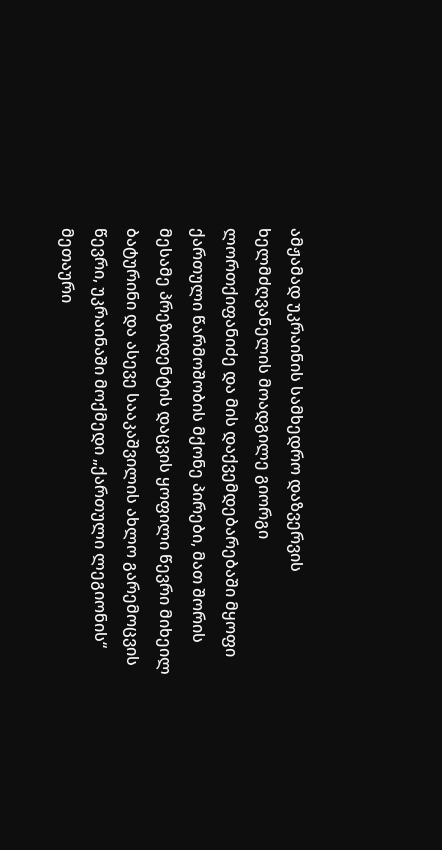ამჟამად უკრაინის სამხედრო დაზვერვის ხელმძღვანელის მოადგილე გიორგი ლორთქიფანიძე და მის დაქვემდებარებაში მყოფი ქართული წარმოშობის მქონე პირები, მათ შორის მესამე პრეზიდენტის დაცვის ყოფილი წევრი მიხეილ ბატურინი და ასევე სააკაშვილის ახლო გარემოცვის წევრი, უკრაინაში მოქმედი „ქართული ლეგიონის“ მეთაური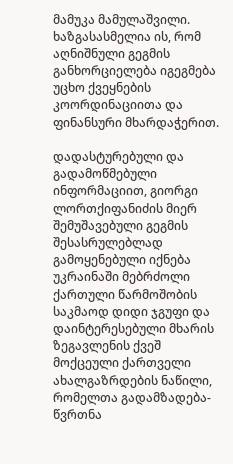მამუკა მამულაშვილი. ხაზგასასმელია ის, რომ აღნიშნული გეგმის განხორციელება იგეგმება უცხო ქვეყნების კოორდინაციითა და ფინანსური მხარდაჭერით.

დადასტურებული და გადამოწმებული ინფორმაციით, გიორგი ლორთქიფანიძის მიერ შემუშავებული გეგმის შესასრულებლად გამოყენებული იქნება უკრაინაში მებრძოლი ქართული წარმოშობის საკმაოდ დიდი ჯგუფი და დაინტერესებული მხარის ზეგავლენის ქვეშ მოქცეული ქართველი ახალგაზრდების ნაწილი, რომელთა გადამზადება-წვრთნა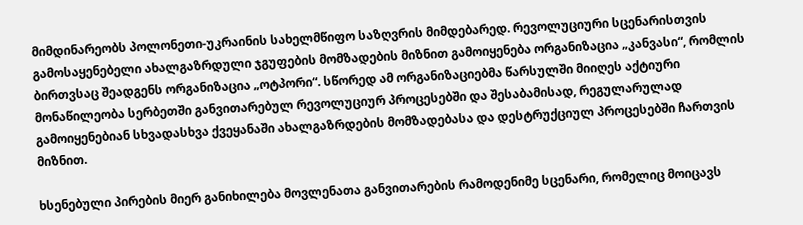მიმდინარეობს პოლონეთი-უკრაინის სახელმწიფო საზღვრის მიმდებარედ. რევოლუციური სცენარისთვის გამოსაყენებელი ახალგაზრდული ჯგუფების მომზადების მიზნით გამოიყენება ორგანიზაცია „კანვასი“, რომლის ბირთვსაც შეადგენს ორგანიზაცია „ოტპორი“. სწორედ ამ ორგანიზაციებმა წარსულში მიიღეს აქტიური მონაწილეობა სერბეთში განვითარებულ რევოლუციურ პროცესებში და შესაბამისად, რეგულარულად გამოიყენებიან სხვადასხვა ქვეყანაში ახალგაზრდების მომზადებასა და დესტრუქციულ პროცესებში ჩართვის მიზნით.

ხსენებული პირების მიერ განიხილება მოვლენათა განვითარების რამოდენიმე სცენარი, რომელიც მოიცავს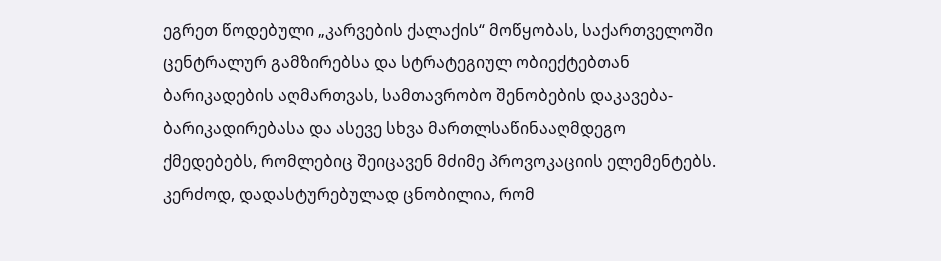ეგრეთ წოდებული „კარვების ქალაქის“ მოწყობას, საქართველოში ცენტრალურ გამზირებსა და სტრატეგიულ ობიექტებთან ბარიკადების აღმართვას, სამთავრობო შენობების დაკავება-ბარიკადირებასა და ასევე სხვა მართლსაწინააღმდეგო ქმედებებს, რომლებიც შეიცავენ მძიმე პროვოკაციის ელემენტებს. კერძოდ, დადასტურებულად ცნობილია, რომ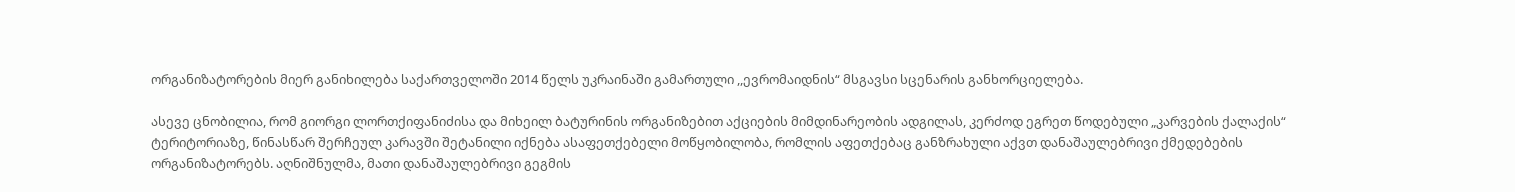ორგანიზატორების მიერ განიხილება საქართველოში 2014 წელს უკრაინაში გამართული ,,ევრომაიდნის“ მსგავსი სცენარის განხორციელება.

ასევე ცნობილია, რომ გიორგი ლორთქიფანიძისა და მიხეილ ბატურინის ორგანიზებით აქციების მიმდინარეობის ადგილას, კერძოდ ეგრეთ წოდებული „კარვების ქალაქის“ ტერიტორიაზე, წინასწარ შერჩეულ კარავში შეტანილი იქნება ასაფეთქებელი მოწყობილობა, რომლის აფეთქებაც განზრახული აქვთ დანაშაულებრივი ქმედებების ორგანიზატორებს. აღნიშნულმა, მათი დანაშაულებრივი გეგმის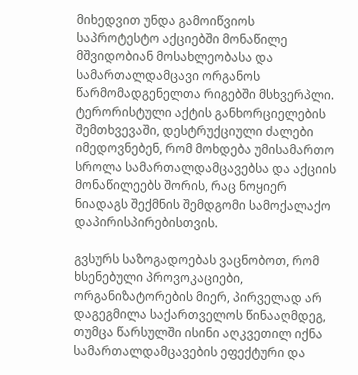მიხედვით უნდა გამოიწვიოს საპროტესტო აქციებში მონაწილე მშვიდობიან მოსახლეობასა და სამართალდამცავი ორგანოს წარმომადგენელთა რიგებში მსხვერპლი. ტერორისტული აქტის განხორციელების შემთხვევაში, დესტრუქციული ძალები იმედოვნებენ, რომ მოხდება უმისამართო სროლა სამართალდამცავებსა და აქციის მონაწილეებს შორის, რაც ნოყიერ ნიადაგს შექმნის შემდგომი სამოქალაქო დაპირისპირებისთვის.

გვსურს საზოგადოებას ვაცნობოთ, რომ ხსენებული პროვოკაციები, ორგანიზატორების მიერ, პირველად არ დაგეგმილა საქართველოს წინააღმდეგ, თუმცა წარსულში ისინი აღკვეთილ იქნა სამართალდამცავების ეფექტური და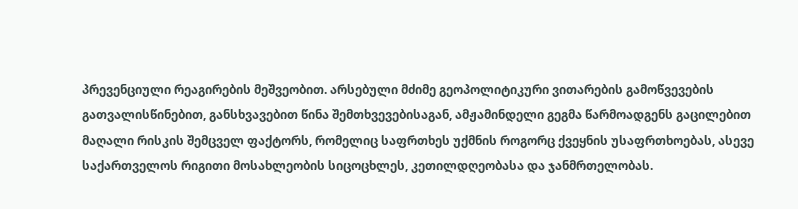პრევენციული რეაგირების მეშვეობით. არსებული მძიმე გეოპოლიტიკური ვითარების გამოწვევების გათვალისწინებით, განსხვავებით წინა შემთხვევებისაგან, ამჟამინდელი გეგმა წარმოადგენს გაცილებით მაღალი რისკის შემცველ ფაქტორს, რომელიც საფრთხეს უქმნის როგორც ქვეყნის უსაფრთხოებას, ასევე საქართველოს რიგითი მოსახლეობის სიცოცხლეს, კეთილდღეობასა და ჯანმრთელობას.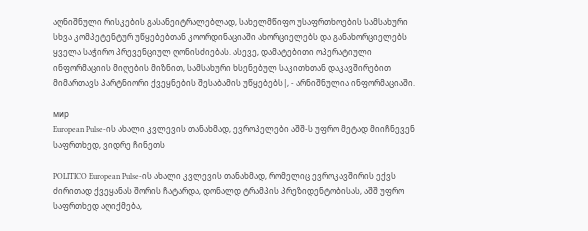აღნიშნული რისკების გასანეიტრალებლად, სახელმწიფო უსაფრთხოების სამსახური სხვა კომპეტენტურ უწყებებთან კოორდინაციაში ახორციელებს და განახორციელებს ყველა საჭირო პრევენციულ ღონისძიებას. ასევე, დამატებითი ოპერატიული ინფორმაციის მიღების მიზნით, სამსახური ხსენებულ საკითხთან დაკავშირებით მიმართავს პარტნიორი ქვეყნების შესაბამის უწყებებს|, - არნიშნულია ინფორმაციაში.

мир
European Pulse-ის ახალი კვლევის თანახმად, ევროპელები აშშ-ს უფრო მეტად მიიჩნევენ საფრთხედ, ვიდრე ჩინეთს

POLITICO European Pulse-ის ახალი კვლევის თანახმად, რომელიც ევროკავშირის ექვს ძირითად ქვეყანას შორის ჩატარდა, დონალდ ტრამპის პრეზიდენტობისას, აშშ უფრო საფრთხედ აღიქმება,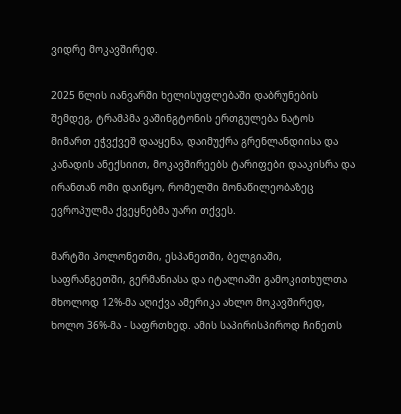ვიდრე მოკავშირედ.

2025 წლის იანვარში ხელისუფლებაში დაბრუნების შემდეგ, ტრამპმა ვაშინგტონის ერთგულება ნატოს მიმართ ეჭვქვეშ დააყენა, დაიმუქრა გრენლანდიისა და კანადის ანექსიით, მოკავშირეებს ტარიფები დააკისრა და ირანთან ომი დაიწყო, რომელში მონაწილეობაზეც ევროპულმა ქვეყნებმა უარი თქვეს.

მარტში პოლონეთში, ესპანეთში, ბელგიაში, საფრანგეთში, გერმანიასა და იტალიაში გამოკითხულთა მხოლოდ 12%-მა აღიქვა ამერიკა ახლო მოკავშირედ, ხოლო 36%-მა - საფრთხედ. ამის საპირისპიროდ ჩინეთს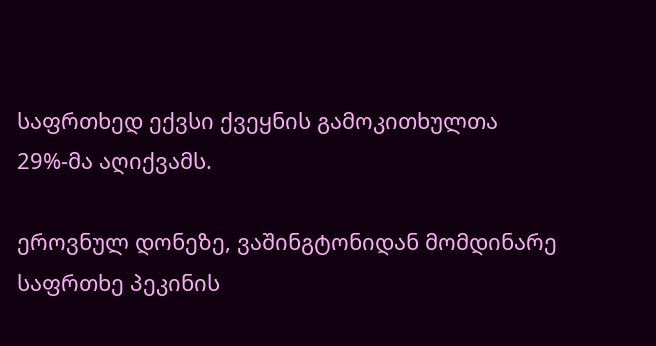საფრთხედ ექვსი ქვეყნის გამოკითხულთა 29%-მა აღიქვამს.

ეროვნულ დონეზე, ვაშინგტონიდან მომდინარე საფრთხე პეკინის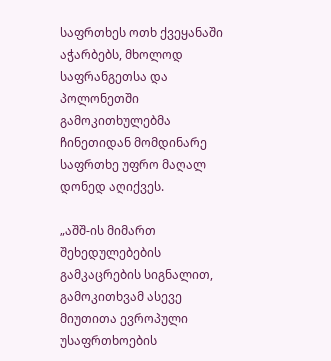საფრთხეს ოთხ ქვეყანაში აჭარბებს, მხოლოდ საფრანგეთსა და პოლონეთში გამოკითხულებმა ჩინეთიდან მომდინარე საფრთხე უფრო მაღალ დონედ აღიქვეს.

„აშშ-ის მიმართ შეხედულებების გამკაცრების სიგნალით, გამოკითხვამ ასევე მიუთითა ევროპული უსაფრთხოების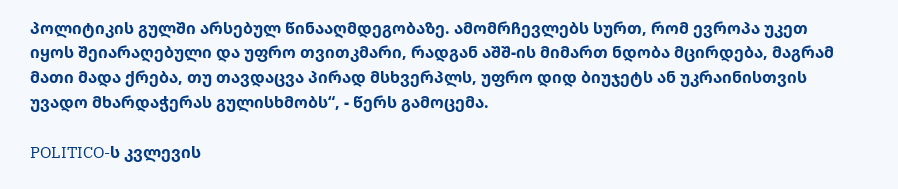პოლიტიკის გულში არსებულ წინააღმდეგობაზე. ამომრჩევლებს სურთ, რომ ევროპა უკეთ იყოს შეიარაღებული და უფრო თვითკმარი, რადგან აშშ-ის მიმართ ნდობა მცირდება, მაგრამ მათი მადა ქრება, თუ თავდაცვა პირად მსხვერპლს, უფრო დიდ ბიუჯეტს ან უკრაინისთვის უვადო მხარდაჭერას გულისხმობს“, - წერს გამოცემა.

POLITICO-ს კვლევის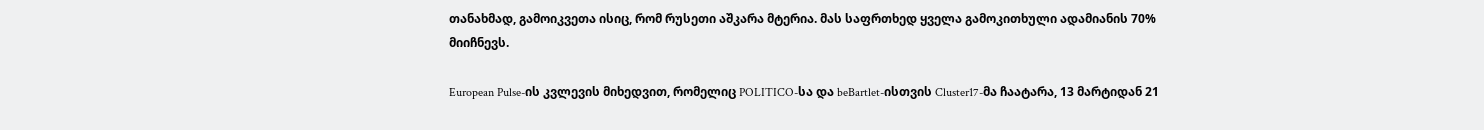თანახმად, გამოიკვეთა ისიც, რომ რუსეთი აშკარა მტერია. მას საფრთხედ ყველა გამოკითხული ადამიანის 70% მიიჩნევს.

European Pulse-ის კვლევის მიხედვით, რომელიც POLITICO-სა და beBartlet-ისთვის Cluster17-მა ჩაატარა, 13 მარტიდან 21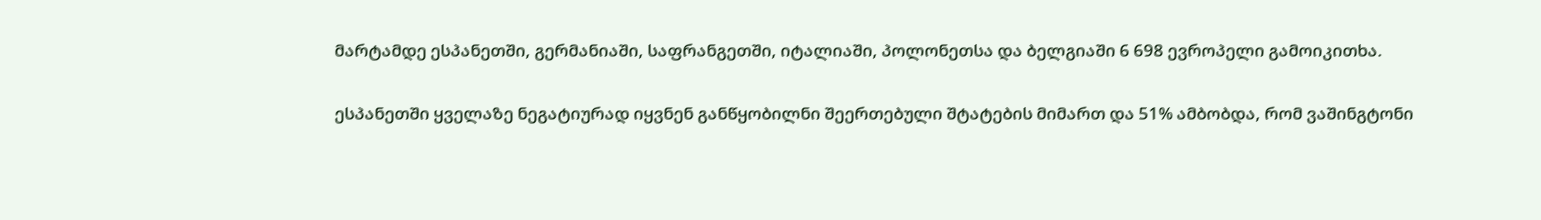მარტამდე ესპანეთში, გერმანიაში, საფრანგეთში, იტალიაში, პოლონეთსა და ბელგიაში 6 698 ევროპელი გამოიკითხა.

ესპანეთში ყველაზე ნეგატიურად იყვნენ განწყობილნი შეერთებული შტატების მიმართ და 51% ამბობდა, რომ ვაშინგტონი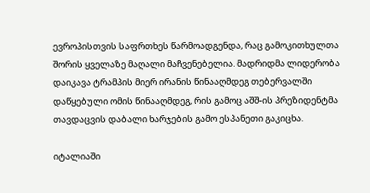ევროპისთვის საფრთხეს წარმოადგენდა, რაც გამოკითხულთა შორის ყველაზე მაღალი მაჩვენებელია. მადრიდმა ლიდერობა დაიკავა ტრამპის მიერ ირანის წინააღმდეგ თებერვალში დაწყებული ომის წინააღმდეგ, რის გამოც აშშ-ის პრეზიდენტმა თავდაცვის დაბალი ხარჯების გამო ესპანეთი გაკიცხა.

იტალიაში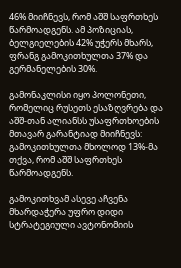46% მიიჩნევს, რომ აშშ საფრთხეს წარმოადგენს. ამ პოზიციას, ბელგიელების 42% უჭერს მხარს, ფრანგ გამოკითხულთა 37% და გერმანელების 30%.

გამონაკლისი იყო პოლონეთი, რომელიც რუსეთს ესაზღვრება და აშშ-თან ალიანსს უსაფრთხოების მთავარ გარანტიად მიიჩნევს: გამოკითხულთა მხოლოდ 13%-მა თქვა, რომ აშშ საფრთხეს წარმოადგენს.

გამოკითხვამ ასევე აჩვენა მხარდაჭერა უფრო დიდი სტრატეგიული ავტონომიის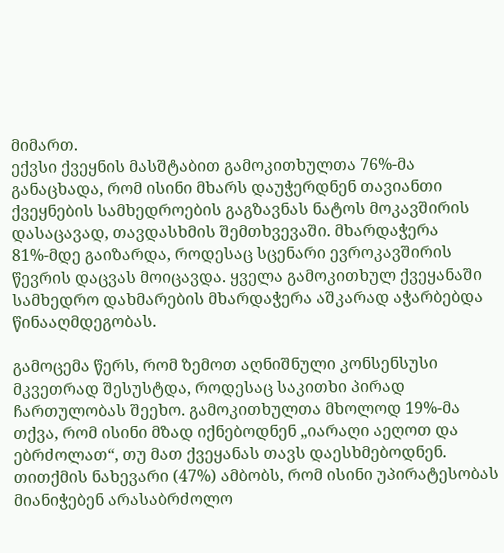მიმართ.
ექვსი ქვეყნის მასშტაბით გამოკითხულთა 76%-მა განაცხადა, რომ ისინი მხარს დაუჭერდნენ თავიანთი ქვეყნების სამხედროების გაგზავნას ნატოს მოკავშირის დასაცავად, თავდასხმის შემთხვევაში. მხარდაჭერა 81%-მდე გაიზარდა, როდესაც სცენარი ევროკავშირის წევრის დაცვას მოიცავდა. ყველა გამოკითხულ ქვეყანაში სამხედრო დახმარების მხარდაჭერა აშკარად აჭარბებდა წინააღმდეგობას.

გამოცემა წერს, რომ ზემოთ აღნიშნული კონსენსუსი მკვეთრად შესუსტდა, როდესაც საკითხი პირად ჩართულობას შეეხო. გამოკითხულთა მხოლოდ 19%-მა თქვა, რომ ისინი მზად იქნებოდნენ „იარაღი აეღოთ და ებრძოლათ“, თუ მათ ქვეყანას თავს დაესხმებოდნენ. თითქმის ნახევარი (47%) ამბობს, რომ ისინი უპირატესობას მიანიჭებენ არასაბრძოლო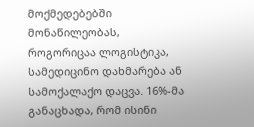მოქმედებებში მონაწილეობას, როგორიცაა ლოგისტიკა, სამედიცინო დახმარება ან სამოქალაქო დაცვა. 16%-მა განაცხადა, რომ ისინი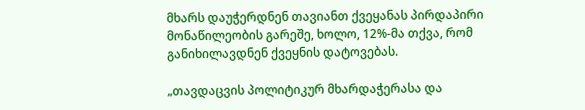მხარს დაუჭერდნენ თავიანთ ქვეყანას პირდაპირი მონაწილეობის გარეშე, ხოლო, 12%-მა თქვა, რომ განიხილავდნენ ქვეყნის დატოვებას.

„თავდაცვის პოლიტიკურ მხარდაჭერასა და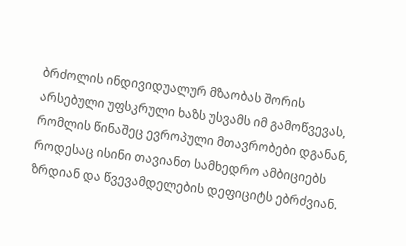ბრძოლის ინდივიდუალურ მზაობას შორის არსებული უფსკრული ხაზს უსვამს იმ გამოწვევას, რომლის წინაშეც ევროპული მთავრობები დგანან, როდესაც ისინი თავიანთ სამხედრო ამბიციებს ზრდიან და წვევამდელების დეფიციტს ებრძვიან.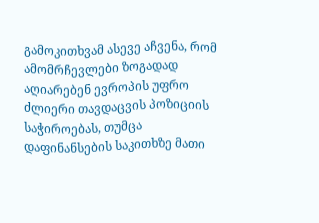გამოკითხვამ ასევე აჩვენა, რომ ამომრჩევლები ზოგადად აღიარებენ ევროპის უფრო ძლიერი თავდაცვის პოზიციის საჭიროებას, თუმცა დაფინანსების საკითხზე მათი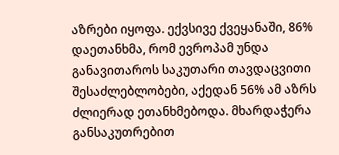აზრები იყოფა. ექვსივე ქვეყანაში, 86% დაეთანხმა, რომ ევროპამ უნდა განავითაროს საკუთარი თავდაცვითი შესაძლებლობები, აქედან 56% ამ აზრს ძლიერად ეთანხმებოდა. მხარდაჭერა განსაკუთრებით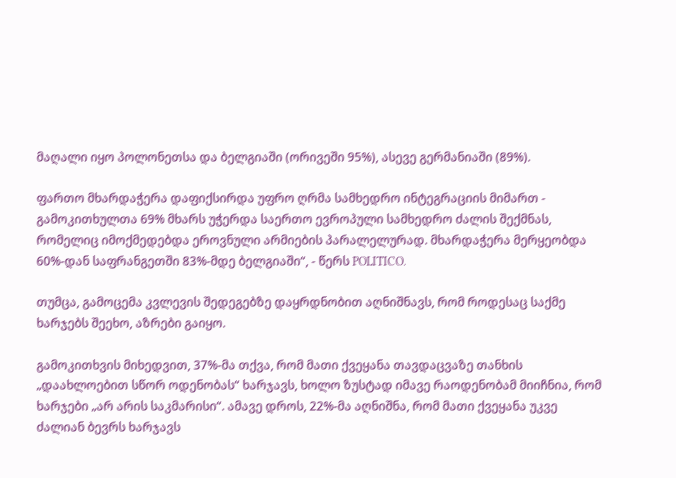მაღალი იყო პოლონეთსა და ბელგიაში (ორივეში 95%), ასევე გერმანიაში (89%).

ფართო მხარდაჭერა დაფიქსირდა უფრო ღრმა სამხედრო ინტეგრაციის მიმართ - გამოკითხულთა 69% მხარს უჭერდა საერთო ევროპული სამხედრო ძალის შექმნას, რომელიც იმოქმედებდა ეროვნული არმიების პარალელურად. მხარდაჭერა მერყეობდა 60%-დან საფრანგეთში 83%-მდე ბელგიაში“, - წერს POLITICO.

თუმცა, გამოცემა კვლევის შედეგებზე დაყრდნობით აღნიშნავს, რომ როდესაც საქმე ხარჯებს შეეხო, აზრები გაიყო.

გამოკითხვის მიხედვით, 37%-მა თქვა, რომ მათი ქვეყანა თავდაცვაზე თანხის „დაახლოებით სწორ ოდენობას“ ხარჯავს, ხოლო ზუსტად იმავე რაოდენობამ მიიჩნია, რომ ხარჯები „არ არის საკმარისი“. ამავე დროს, 22%-მა აღნიშნა, რომ მათი ქვეყანა უკვე ძალიან ბევრს ხარჯავს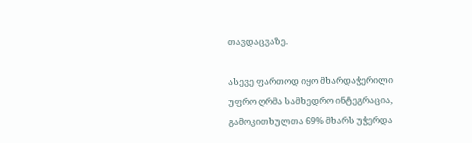თავდაცვაზე.

ასევე ფართოდ იყო მხარდაჭერილი უფრო ღრმა სამხედრო ინტეგრაცია, გამოკითხულთა 69% მხარს უჭერდა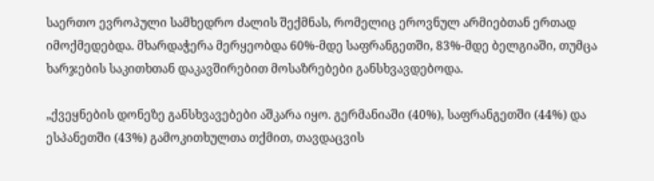საერთო ევროპული სამხედრო ძალის შექმნას, რომელიც ეროვნულ არმიებთან ერთად იმოქმედებდა. მხარდაჭერა მერყეობდა 60%-მდე საფრანგეთში, 83%-მდე ბელგიაში, თუმცა ხარჯების საკითხთან დაკავშირებით მოსაზრებები განსხვავდებოდა.

„ქვეყნების დონეზე განსხვავებები აშკარა იყო. გერმანიაში (40%), საფრანგეთში (44%) და ესპანეთში (43%) გამოკითხულთა თქმით, თავდაცვის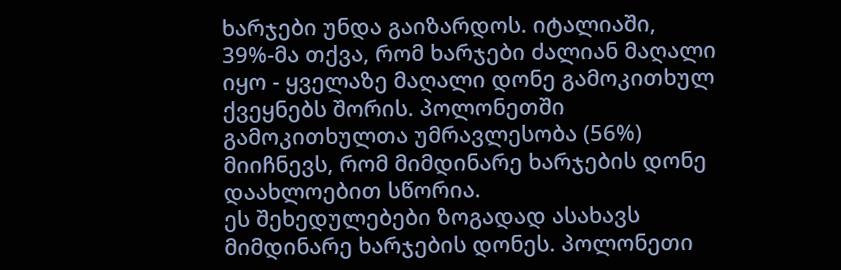ხარჯები უნდა გაიზარდოს. იტალიაში, 39%-მა თქვა, რომ ხარჯები ძალიან მაღალი იყო - ყველაზე მაღალი დონე გამოკითხულ ქვეყნებს შორის. პოლონეთში გამოკითხულთა უმრავლესობა (56%) მიიჩნევს, რომ მიმდინარე ხარჯების დონე დაახლოებით სწორია.
ეს შეხედულებები ზოგადად ასახავს მიმდინარე ხარჯების დონეს. პოლონეთი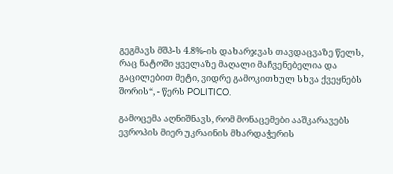გეგმავს მშპ-ს 4.8%-ის დახარჯვას თავდაცვაზე წელს, რაც ნატოში ყველაზე მაღალი მაჩვენებელია და გაცილებით მეტი, ვიდრე გამოკითხულ სხვა ქვეყნებს შორის“, - წერს POLITICO.

გამოცემა აღნიშნავს, რომ მონაცემები ააშკარავებს ევროპის მიერ უკრაინის მხარდაჭერის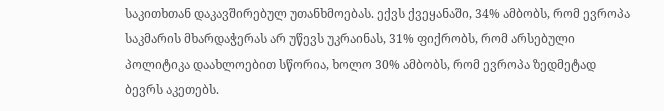საკითხთან დაკავშირებულ უთანხმოებას. ექვს ქვეყანაში, 34% ამბობს, რომ ევროპა საკმარის მხარდაჭერას არ უწევს უკრაინას, 31% ფიქრობს, რომ არსებული პოლიტიკა დაახლოებით სწორია, ხოლო 30% ამბობს, რომ ევროპა ზედმეტად ბევრს აკეთებს.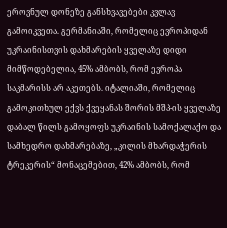ეროვნულ დონეზე განსხვავებები კვლავ გამოიკვეთა. გერმანიაში, რომელიც ევროპიდან უკრაინისთვის დახმარების ყველაზე დიდი მიმწოდებელია, 45% ამბობს, რომ ევროპა საკმარისს არ აკეთებს. იტალიაში, რომელიც გამოკითხულ ექვს ქვეყანას შორის მშპ-ის ყველაზე დაბალ წილს გამოყოფს უკრაინის სამოქალაქო და სამხედრო დახმარებაზე, „კილის მხარდაჭერის ტრეკერის“ მონაცემებით, 42% ამბობს, რომ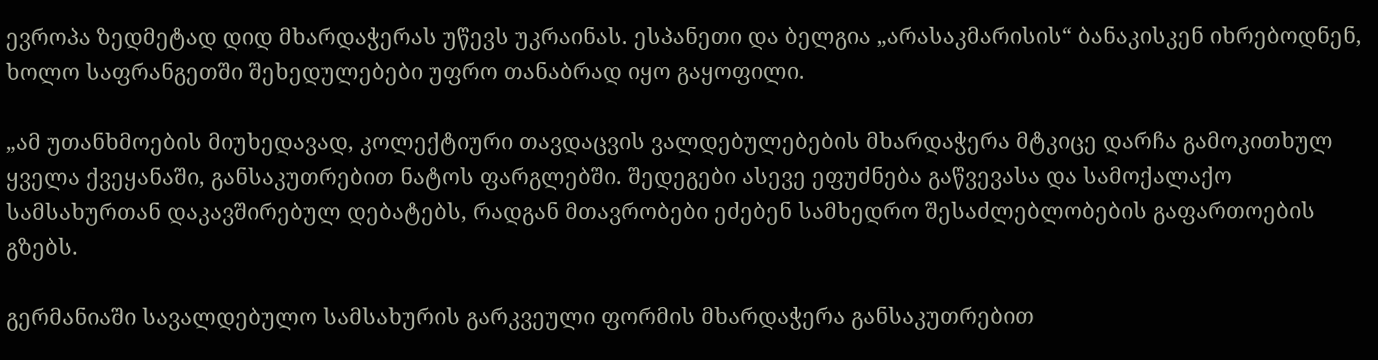ევროპა ზედმეტად დიდ მხარდაჭერას უწევს უკრაინას. ესპანეთი და ბელგია „არასაკმარისის“ ბანაკისკენ იხრებოდნენ, ხოლო საფრანგეთში შეხედულებები უფრო თანაბრად იყო გაყოფილი.

„ამ უთანხმოების მიუხედავად, კოლექტიური თავდაცვის ვალდებულებების მხარდაჭერა მტკიცე დარჩა გამოკითხულ ყველა ქვეყანაში, განსაკუთრებით ნატოს ფარგლებში. შედეგები ასევე ეფუძნება გაწვევასა და სამოქალაქო სამსახურთან დაკავშირებულ დებატებს, რადგან მთავრობები ეძებენ სამხედრო შესაძლებლობების გაფართოების გზებს.

გერმანიაში სავალდებულო სამსახურის გარკვეული ფორმის მხარდაჭერა განსაკუთრებით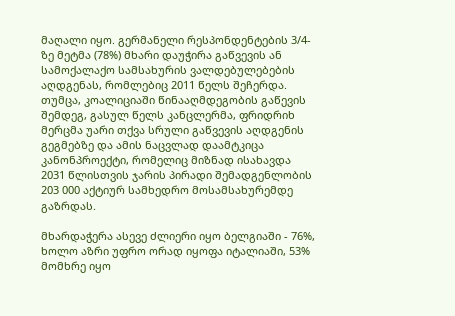მაღალი იყო. გერმანელი რესპონდენტების 3/4-ზე მეტმა (78%) მხარი დაუჭირა გაწვევის ან სამოქალაქო სამსახურის ვალდებულებების აღდგენას, რომლებიც 2011 წელს შეჩერდა. თუმცა, კოალიციაში წინააღმდეგობის გაწევის შემდეგ, გასულ წელს კანცლერმა, ფრიდრიხ მერცმა უარი თქვა სრული გაწვევის აღდგენის გეგმებზე და ამის ნაცვლად დაამტკიცა კანონპროექტი, რომელიც მიზნად ისახავდა 2031 წლისთვის ჯარის პირადი შემადგენლობის 203 000 აქტიურ სამხედრო მოსამსახურემდე გაზრდას.

მხარდაჭერა ასევე ძლიერი იყო ბელგიაში - 76%, ხოლო აზრი უფრო ორად იყოფა იტალიაში, 53% მომხრე იყო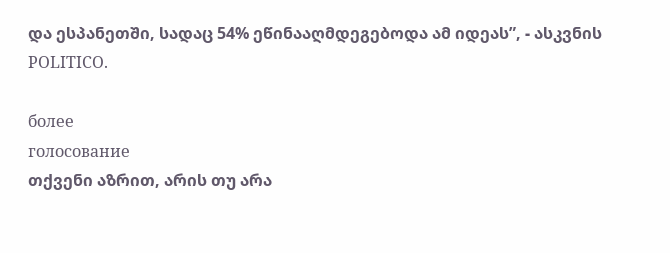და ესპანეთში, სადაც 54% ეწინააღმდეგებოდა ამ იდეას”, - ასკვნის POLITICO.

более
голосование
თქვენი აზრით, არის თუ არა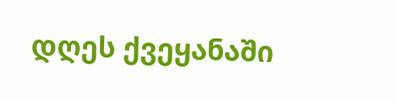დღეს ქვეყანაში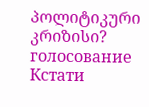პოლიტიკური კრიზისი?
голосование
Кстати